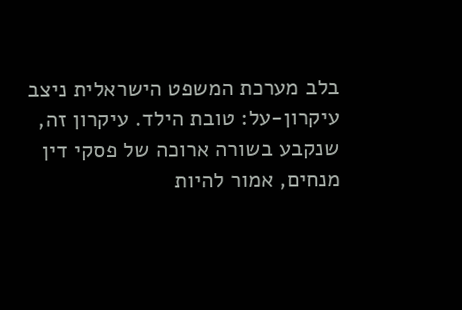בלב מערכת המשפט הישראלית ניצב עיקרון-על: טובת הילד. עיקרון זה, שנקבע בשורה ארוכה של פסקי דין מנחים, אמור להיות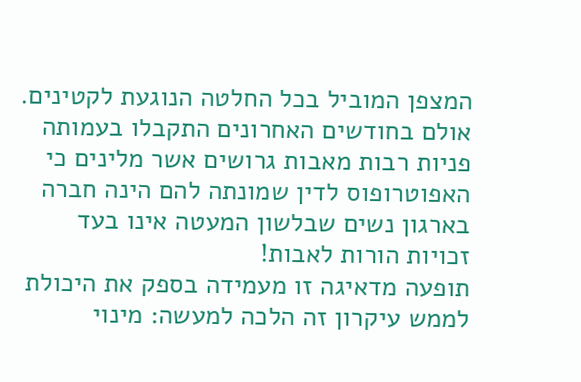המצפן המוביל בכל החלטה הנוגעת לקטינים.
אולם בחודשים האחרונים התקבלו בעמותה פניות רבות מאבות גרושים אשר מלינים כי האפוטרופוס לדין שמונתה להם הינה חברה בארגון נשים שבלשון המעטה אינו בעד זכויות הורות לאבות!
תופעה מדאיגה זו מעמידה בספק את היכולת לממש עיקרון זה הלכה למעשה: מינוי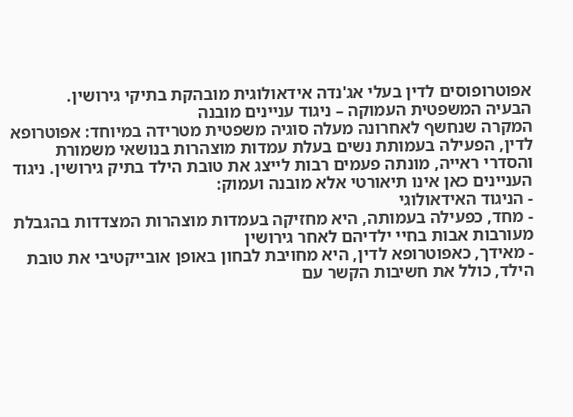אפוטרופוסים לדין בעלי אג'נדה אידאולוגית מובהקת בתיקי גירושין.
הבעיה המשפטית העמוקה – ניגוד עניינים מובנה
המקרה שנחשף לאחרונה מעלה סוגיה משפטית מטרידה במיוחד: אפוטרופא לדין, הפעילה בעמותת נשים בעלת עמדות מוצהרות בנושאי משמורת והסדרי ראייה, מונתה פעמים רבות לייצג את טובת הילד בתיק גירושין. ניגוד העניינים כאן אינו תיאורטי אלא מובנה ועמוק:
- הניגוד האידאולוגי
- מחד, כפעילה בעמותה, היא מחזיקה בעמדות מוצהרות המצדדות בהגבלת מעורבות אבות בחיי ילדיהם לאחר גירושין
- מאידך, כאפוטרופא לדין, היא מחויבת לבחון באופן אובייקטיבי את טובת הילד, כולל את חשיבות הקשר עם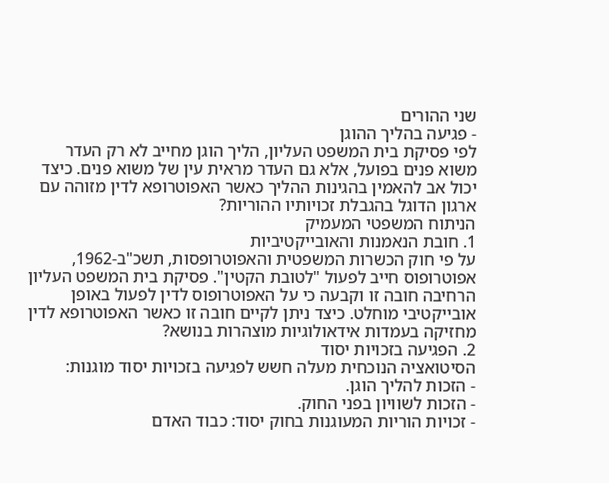שני ההורים
- פגיעה בהליך ההוגן
לפי פסיקת בית המשפט העליון, הליך הוגן מחייב לא רק העדר משוא פנים בפועל, אלא גם העדר מראית עין של משוא פנים. כיצד יכול אב להאמין בהגינות ההליך כאשר האפוטרופא לדין מזוהה עם ארגון הדוגל בהגבלת זכויותיו ההוריות?
הניתוח המשפטי המעמיק
1. חובת הנאמנות והאובייקטיביות
על פי חוק הכשרות המשפטית והאפוטרופסות, תשכ"ב-1962, אפוטרופוס חייב לפעול "לטובת הקטין". פסיקת בית המשפט העליון הרחיבה חובה זו וקבעה כי על האפוטרופוס לדין לפעול באופן אובייקטיבי מוחלט. כיצד ניתן לקיים חובה זו כאשר האפוטרופא לדין מחזיקה בעמדות אידאולוגיות מוצהרות בנושא?
2. הפגיעה בזכויות יסוד
הסיטואציה הנוכחית מעלה חשש לפגיעה בזכויות יסוד מוגנות:
- הזכות להליך הוגן.
- הזכות לשוויון בפני החוק.
- זכויות הוריות המעוגנות בחוק יסוד: כבוד האדם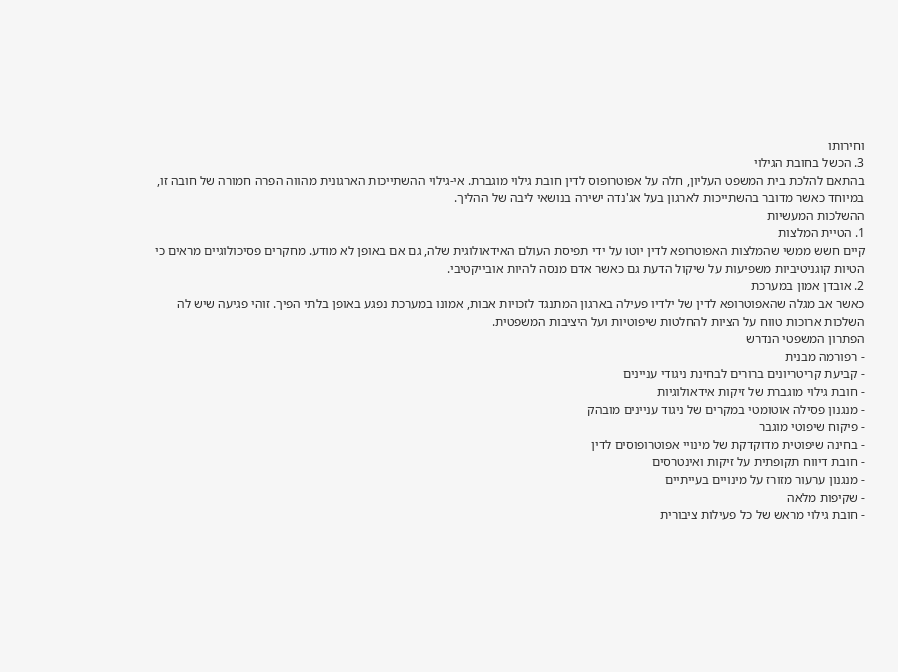וחירותו
3. הכשל בחובת הגילוי
בהתאם להלכת בית המשפט העליון, חלה על אפוטרופוס לדין חובת גילוי מוגברת. אי-גילוי ההשתייכות הארגונית מהווה הפרה חמורה של חובה זו, במיוחד כאשר מדובר בהשתייכות לארגון בעל אג'נדה ישירה בנושאי ליבה של ההליך.
ההשלכות המעשיות
1. הטיית המלצות
קיים חשש ממשי שהמלצות האפוטרופא לדין יוטו על ידי תפיסת העולם האידאולוגית שלה, גם אם באופן לא מודע. מחקרים פסיכולוגיים מראים כי הטיות קוגניטיביות משפיעות על שיקול הדעת גם כאשר אדם מנסה להיות אובייקטיבי.
2. אובדן אמון במערכת
כאשר אב מגלה שהאפוטרופא לדין של ילדיו פעילה בארגון המתנגד לזכויות אבות, אמונו במערכת נפגע באופן בלתי הפיך. זוהי פגיעה שיש לה השלכות ארוכות טווח על הציות להחלטות שיפוטיות ועל היציבות המשפטית.
הפתרון המשפטי הנדרש
- רפורמה מבנית
- קביעת קריטריונים ברורים לבחינת ניגודי עניינים
- חובת גילוי מוגברת של זיקות אידאולוגיות
- מנגנון פסילה אוטומטי במקרים של ניגוד עניינים מובהק
- פיקוח שיפוטי מוגבר
- בחינה שיפוטית מדוקדקת של מינויי אפוטרופוסים לדין
- חובת דיווח תקופתית על זיקות ואינטרסים
- מנגנון ערעור מזורז על מינויים בעייתיים
- שקיפות מלאה
- חובת גילוי מראש של כל פעילות ציבורית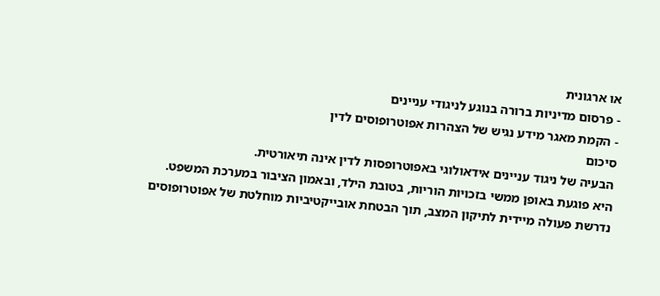או ארגונית
- פרסום מדיניות ברורה בנוגע לניגודי עניינים
- הקמת מאגר מידע נגיש של הצהרות אפוטרופוסים לדין
סיכום
הבעיה של ניגוד עניינים אידאולוגי באפוטרופסות לדין אינה תיאורטית.
היא פוגעת באופן ממשי בזכויות הוריות, בטובת הילד, ובאמון הציבור במערכת המשפט.
נדרשת פעולה מיידית לתיקון המצב, תוך הבטחת אובייקטיביות מוחלטת של אפוטרופוסים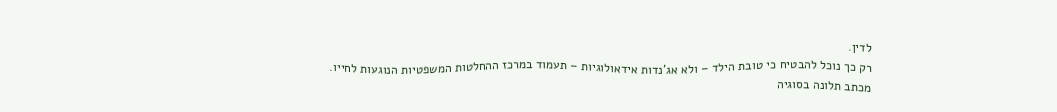לדין.
רק כך נוכל להבטיח כי טובת הילד – ולא אג'נדות אידאולוגיות – תעמוד במרכז ההחלטות המשפטיות הנוגעות לחייו.
מכתב תלונה בסוגיה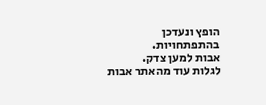הופץ ונעדכן בהתפתחויות.
אבות למען צדק.
לגלות עוד מהאתר אבות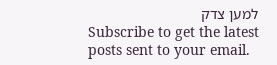למען צדק
Subscribe to get the latest posts sent to your email.